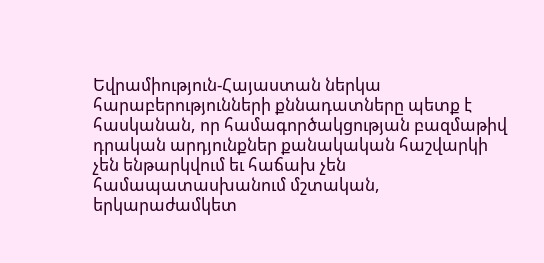Եվրամիություն-Հայաստան ներկա հարաբերությունների քննադատները պետք է հասկանան, որ համագործակցության բազմաթիվ դրական արդյունքներ քանակական հաշվարկի չեն ենթարկվում եւ հաճախ չեն համապատասխանում մշտական, երկարաժամկետ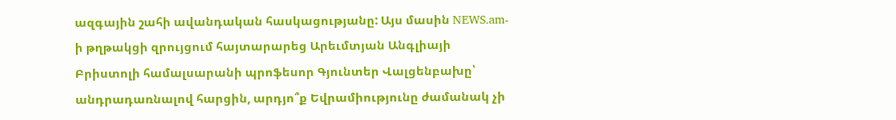ազգային շահի ավանդական հասկացությանը: Այս մասին NEWS.am-ի թղթակցի զրույցում հայտարարեց Արեւմտյան Անգլիայի Բրիստոլի համալսարանի պրոֆեսոր Գյունտեր Վալցենբախը՝ անդրադառնալով հարցին, արդյո՞ք Եվրամիությունը ժամանակ չի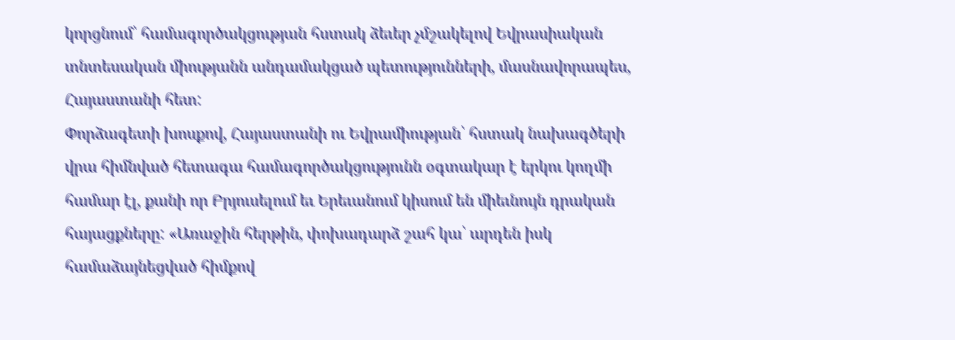կորցնում՝ համագործակցության հստակ ձեւեր չմշակելով Եվրասիական տնտեսական միությանն անդամակցած պետությունների, մասնավորապես, Հայաստանի հետ:
Փորձագետի խոսքով, Հայաստանի ու Եվրամիության՝ հստակ նախագծերի վրա հիմնված հետագա համագործակցությունն օգտակար է երկու կողմի համար էլ, քանի որ Բրյուսելում եւ Երեւանում կիսում են միեւնույն դրական հայացքները: «Առաջին հերթին, փոխադարձ շահ կա՝ արդեն իսկ համաձայնեցված հիմքով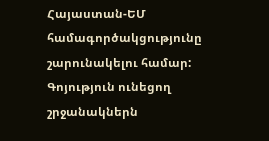Հայաստան-ԵՄ համագործակցությունը շարունակելու համար: Գոյություն ունեցող շրջանակներն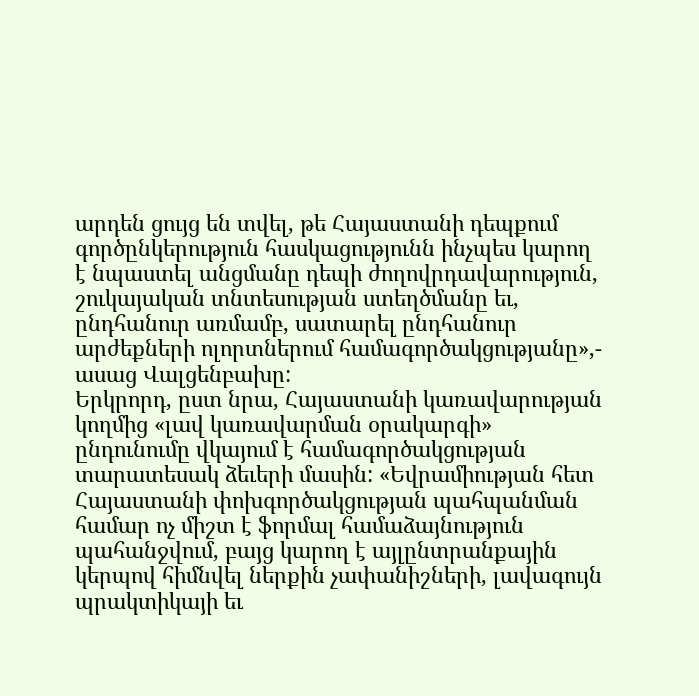արդեն ցույց են տվել, թե Հայաստանի դեպքում գործընկերություն հասկացությունն ինչպես կարող է նպաստել անցմանը դեպի ժողովրդավարություն, շուկայական տնտեսության ստեղծմանը եւ, ընդհանուր առմամբ, սատարել ընդհանուր արժեքների ոլորտներում համագործակցությանը»,- ասաց Վալցենբախը:
Երկրորդ, ըստ նրա, Հայաստանի կառավարության կողմից «լավ կառավարման օրակարգի» ընդունումը վկայում է համագործակցության տարատեսակ ձեւերի մասին: «Եվրամիության հետ Հայաստանի փոխգործակցության պահպանման համար ոչ միշտ է ֆորմալ համաձայնություն պահանջվում, բայց կարող է այլընտրանքային կերպով հիմնվել ներքին չափանիշների, լավագույն պրակտիկայի եւ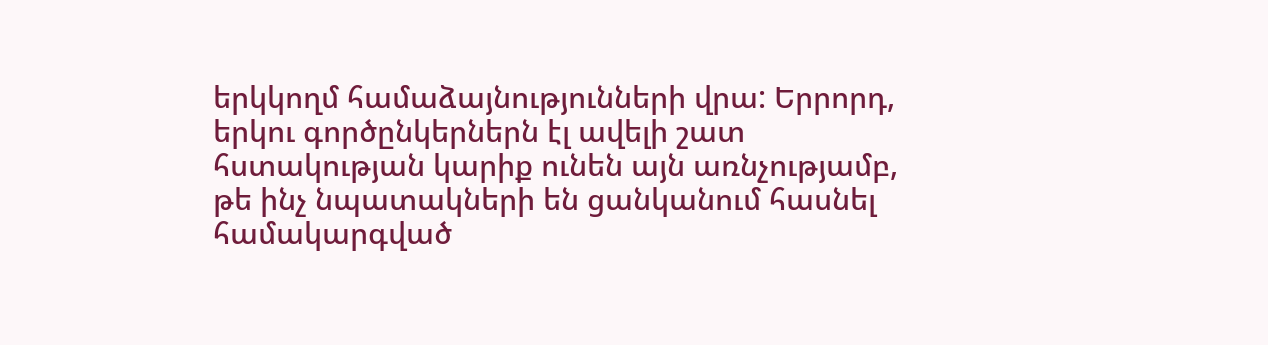երկկողմ համաձայնությունների վրա: Երրորդ, երկու գործընկերներն էլ ավելի շատ հստակության կարիք ունեն այն առնչությամբ, թե ինչ նպատակների են ցանկանում հասնել համակարգված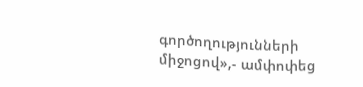գործողությունների միջոցով»,- ամփոփեց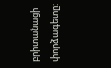բրիտանացի փորձագետը: